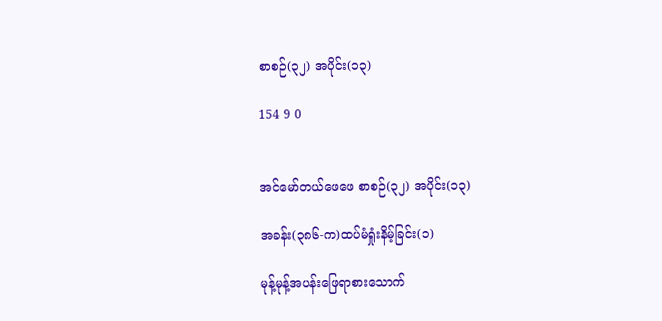စာစဉ်(၃၂) အပိုင်း(၁၃)

154 9 0


အင်မော်တယ်ဖေဖေ စာစဉ်(၃၂) အပိုင်း(၁၃)

အခန်း(၃၈၆-က)ထပ်မံရှုံးနိမ့်ခြင်း(၁)

မုန့်မုန့်အပန်းဖြေရာစားသောက်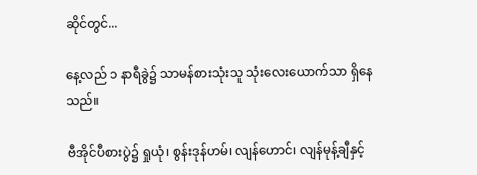ဆိုင်တွင်...

နေ့လည် ၁ နာရီခွဲ၌ သာမန်စားသုံးသူ သုံးလေးယောက်သာ ရှိနေသည်။

ဗီအိုင်ပီစားပွဲ၌ ရှုယုံ၊ စွန်းဒုန်ဟမ်၊ လျန်ဟောင်၊ လျန်မုန့်ချီနှင့်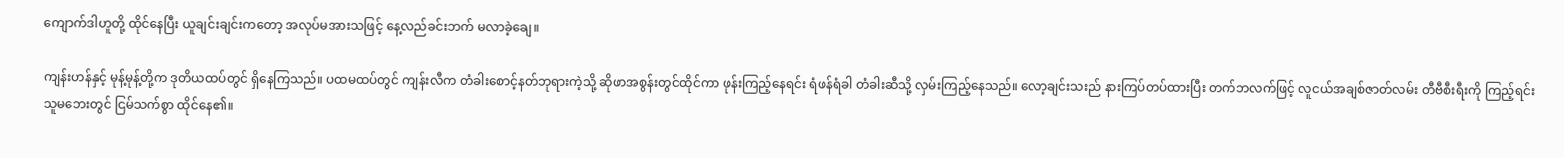ကျောက်ဒါဟူတို့ ထိုင်နေပြီး ယူချင်းချင်းကတော့ အလုပ်မအားသဖြင့် နေ့လည်ခင်းဘက် မလာခဲ့ချေ။

ကျန်းဟန်နှင့် မုန့်မုန့်တို့က ဒုတိယထပ်တွင် ရှိနေကြသည်။ ပထမထပ်တွင် ကျန်းလီက တံခါးစောင့်နတ်ဘုရားကဲ့သို့ ဆိုဖာအစွန်းတွင်ထိုင်ကာ ဖုန်းကြည့်နေရင်း ရံဖန်ရံခါ တံခါးဆီသို့ လှမ်းကြည့်နေသည်။ လော့ချင်းသးည် နားကြပ်တပ်ထားပြီး တက်ဘလက်ဖြင့် လူငယ်အချစ်ဇာတ်လမ်း တီဗီစီးရီးကို ကြည့်ရင်း သူမဘေးတွင် ငြမ်သက်စွာ ထိုင်နေ၏။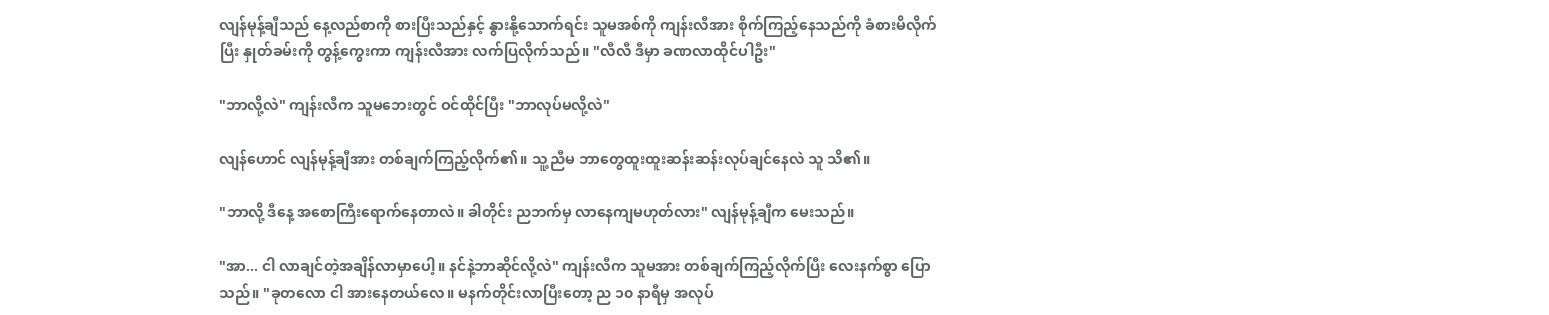လျန်မုန့်ချီသည် နေ့လည်စာကို စားပြီးသည်နှင့် နွားနို့သောက်ရင်း သူမအစ်ကို ကျန်းလီအား စိုက်ကြည့်နေသည်ကို ခံစားမိလိုက်ပြီး နှုတ်ခမ်းကို တွန့်ကွေးကာ ကျန်းလီအား လက်ပြလိုက်သည်။ "လီလီ ဒီမှာ ခဏလာထိုင်ပါဦး"

"ဘာလို့လဲ" ကျန်းလီက သူမဘေးတွင် ဝင်ထိုင်ပြီး "ဘာလုပ်မလို့လဲ"

လျန်ဟောင် လျန်မုန့်ချီအား တစ်ချက်ကြည့်လိုက်၏။ သူ့ညီမ ဘာတွေထူးထူးဆန်းဆန်းလုပ်ချင်နေလဲ သူ သိ၏။

"ဘာလို့ ဒီနေ့ အစောကြီးရောက်နေတာလဲ။ ခါတိုင်း ညဘက်မှ လာနေကျမဟုတ်လား" လျန်မုန့်ချီက မေးသည်။

"အာ... ငါ လာချင်တဲ့အချိန်လာမှာပေါ့။ နင်နဲ့ဘာဆိုင်လို့လဲ" ကျန်းလီက သူမအား တစ်ချက်ကြည့်လိုက်ပြီး လေးနက်စွာ ပြောသည်။ "ခုတလော ငါ အားနေတယ်လေ။ မနက်တိုင်းလာပြီးတော့ ည ၁၀ နာရီမှ အလုပ်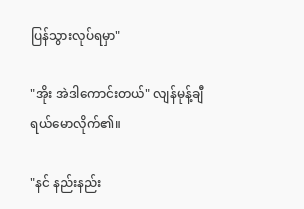ပြန်သွားလုပ်ရမှာ"

"အိုး အဲဒါကောင်းတယ်" လျန်မုန့်ချီ ရယ်မောလိုက်၏။

"နင် နည်းနည်း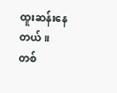ထူးဆန်းနေတယ်။ တစ်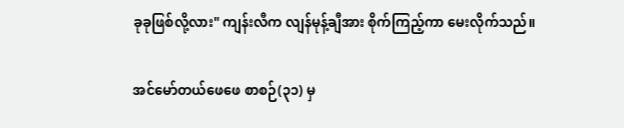ခုခုဖြစ်လို့လား" ကျန်းလီက လျန်မုန့်ချီအား စိုက်ကြည့်ကာ မေးလိုက်သည်။

အင်မော်တယ်ဖေဖေ စာစဉ်(၃၁) မှ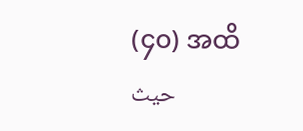(၄၀) အထိحيث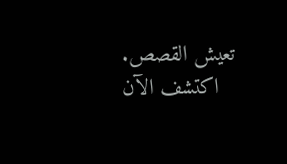تعيش القصص. اكتشف الآن